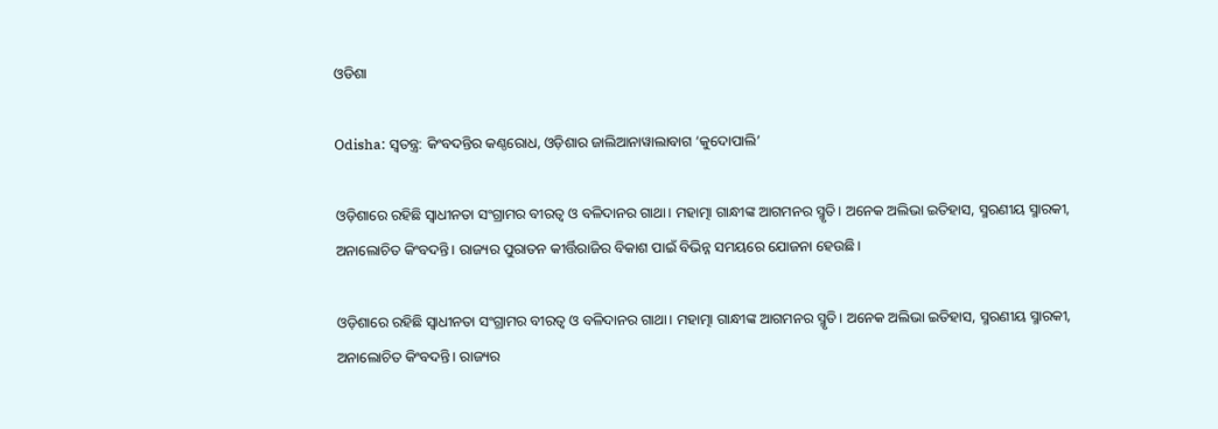ଓଡିଶା

Odisha: ସ୍ବତନ୍ତ୍ର: କିଂବଦନ୍ତିର କଣ୍ଠରୋଧ, ଓଡ଼ିଶାର ଜାଲିଆନାୱାଲାବାଗ ‘କୁଦୋପାଲି’

ଓଡ଼ିଶାରେ ରହିଛି ସ୍ବାଧୀନତା ସଂଗ୍ରାମର ବୀରତ୍ବ ଓ ବଳିଦାନର ଗାଥା। ମହାତ୍ମା ଗାନ୍ଧୀଙ୍କ ଆଗମନର ସ୍ମୃତି। ଅନେକ ଅଲିଭା ଇତିହାସ, ସ୍ମରଣୀୟ ସ୍ମାରକୀ, ଅନାଲୋଚିତ କିଂବଦନ୍ତି। ରାଜ୍ୟର ପୁରାତନ କୀର୍ତ୍ତିରାଜିର ବିକାଶ ପାଇଁ ବିଭିନ୍ନ ସମୟରେ ଯୋଜନା ହେଉଛି।

ଓଡ଼ିଶାରେ ରହିଛି ସ୍ବାଧୀନତା ସଂଗ୍ରାମର ବୀରତ୍ବ ଓ ବଳିଦାନର ଗାଥା। ମହାତ୍ମା ଗାନ୍ଧୀଙ୍କ ଆଗମନର ସ୍ମୃତି। ଅନେକ ଅଲିଭା ଇତିହାସ, ସ୍ମରଣୀୟ ସ୍ମାରକୀ, ଅନାଲୋଚିତ କିଂବଦନ୍ତି। ରାଜ୍ୟର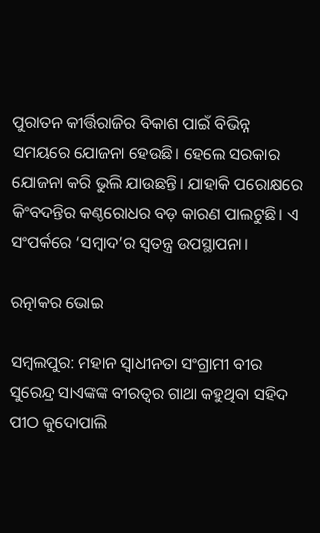ପୁରାତନ କୀର୍ତ୍ତିରାଜିର ବିକାଶ ପାଇଁ ବିଭିନ୍ନ ସମୟରେ ଯୋଜନା ହେଉଛି। ହେଲେ ସରକାର ଯୋଜନା କରି ଭୁଲି ଯାଉଛନ୍ତି। ଯାହାକି ପରୋକ୍ଷରେ କିଂବଦନ୍ତିର କଣ୍ଠରୋଧର ବଡ଼ କାରଣ ପାଲଟୁଛି। ଏ ସଂପର୍କରେ ‘ସମ୍ବାଦ’ର ସ୍ବତନ୍ତ୍ର ଉପସ୍ଥାପନା।

ରତ୍ନାକର ଭୋଇ

ସମ୍ବଲପୁର: ମହାନ ସ୍ବାଧୀନତା ସଂଗ୍ରାମୀ ବୀର ସୁରେନ୍ଦ୍ର ସାଏଙ୍କଙ୍କ ବୀରତ୍ବର ଗାଥା କହୁଥିବା ସହିଦ ପୀଠ କୁଦୋପାଲି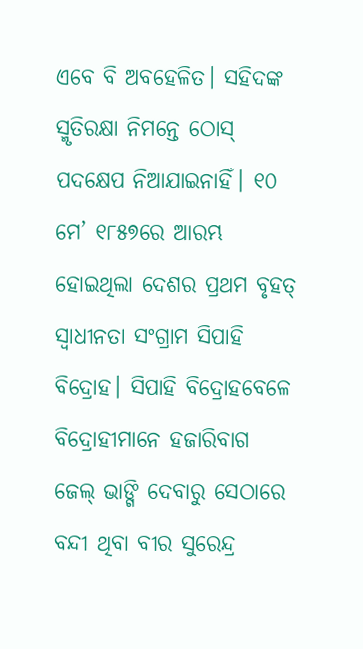ଏବେ ବି ଅବହେଳିତ। ସହିଦଙ୍କ ସ୍ମୃତିରକ୍ଷା ନିମନ୍ତେ ଠୋସ୍‌ ପଦକ୍ଷେପ ନିଆଯାଇନାହିଁ। ୧୦ ମେ’ ୧୮୫୭ରେ ଆରମ୍ଭ ହୋଇଥିଲା ଦେଶର ପ୍ରଥମ ବୃହତ୍‌ ସ୍ବାଧୀନତା ସଂଗ୍ରାମ ସିପାହି ବିଦ୍ରୋହ। ସିପାହି ବିଦ୍ରୋହବେଳେ ବିଦ୍ରୋହୀମାନେ ହଜାରିବାଗ ଜେଲ୍‌ ଭାଙ୍ଗି ଦେବାରୁ ସେଠାରେ ବନ୍ଦୀ ଥିବା ବୀର ସୁରେନ୍ଦ୍ର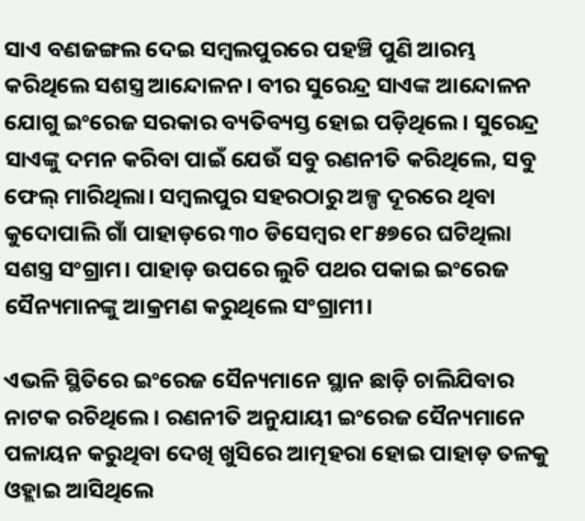ସାଏ ବଣଜଙ୍ଗଲ ଦେଇ ସମ୍ବଲପୁରରେ ପହଞ୍ଚି ପୁଣି ଆରମ୍ଭ କରିଥିଲେ ସଶସ୍ତ୍ର ଆନ୍ଦୋଳନ। ବୀର ସୁରେନ୍ଦ୍ର ସାଏଙ୍କ ଆନ୍ଦୋଳନ ଯୋଗୁ ଇଂରେଜ ସରକାର ବ୍ୟତିବ୍ୟସ୍ତ ହୋଇ ପଡ଼ିଥିଲେ। ସୁରେନ୍ଦ୍ର ସାଏଙ୍କୁ ଦମନ କରିବା ପାଇଁ ଯେଉଁ ସବୁ ରଣନୀତି କରିଥିଲେ, ସବୁ ଫେଲ୍‌ ମାରିଥିଲା। ସମ୍ବଲପୁର ସହରଠାରୁ ଅଳ୍ପ ଦୂରରେ ଥିବା କୁଦୋପାଲି ଗାଁ ପାହାଡ଼ରେ ୩୦ ଡିସେମ୍ବର ୧୮୫୭ରେ ଘଟିଥିଲା ସଶସ୍ତ୍ର ସଂଗ୍ରାମ। ପାହାଡ଼ ଉପରେ ଲୁଚି ପଥର ପକାଇ ଇଂରେଜ ସୈନ୍ୟମାନଙ୍କୁ ଆକ୍ରମଣ କରୁଥିଲେ ସଂଗ୍ରାମୀ।

ଏଭଳି ସ୍ଥିତିରେ ଇଂରେଜ ସୈନ୍ୟମାନେ ସ୍ଥାନ ଛାଡ଼ି ଚାଲିଯିବାର ନାଟକ ରଚିଥିଲେ। ରଣନୀତି ଅନୁଯାୟୀ ଇଂରେଜ ସୈନ୍ୟମାନେ ପଳାୟନ କରୁଥିବା ଦେଖି ଖୁସିରେ ଆତ୍ମହରା ହୋଇ ପାହାଡ଼ ତଳକୁ ଓହ୍ଲାଇ ଆସିଥିଲେ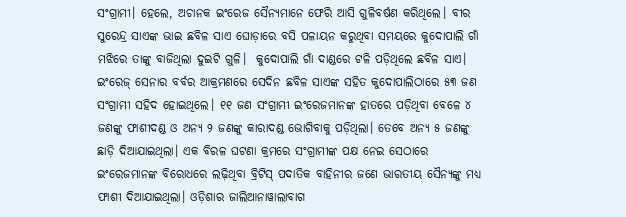ସଂଗ୍ରାମୀ। ହେଲେ, ଅଚାନକ ଇଂରେଜ ସୈନ୍ୟମାନେ ଫେରି ଆସି ଗୁଳିବର୍ଷଣ କରିଥିଲେ। ବୀର ସୁରେନ୍ଦ୍ର ସାଏଙ୍କ ଭାଇ ଛବିଳ ସାଏ ଘୋଡ଼ାରେ ବସି ପଳାୟନ କରୁଥିବା ସମୟରେ କୁ‌ଦୋପାଲି ଗାଁ ମଝିରେ ତାଙ୍କୁ ବାଜିଥିଲା ଦୁଇଟି ଗୁଳି।  କୁଦୋପାଲି ଗାଁ ଦାଣ୍ଡରେ ଟଳି ପଡ଼ିଥିଲେ ଛବିଳ ସାଏ। ଇଂରେଜ୍‌ ସେନାର ବର୍ବର ଆକ୍ରମଣରେ ସେଦିନ ଛବିଳ ସାଏଙ୍କ ସହିତ କୁଦୋପାଲିଠାରେ ୫୩ ଜଣ ସଂଗ୍ରାମୀ ସହିଦ ହୋଇଥିଲେ। ୧୧ ଜଣ ସଂଗ୍ରାମୀ ଇଂରେଜମାନଙ୍କ ହାତରେ ପଡ଼ିଥିବା ବେଳେ ୪ ଜଣଙ୍କୁ ଫାଶୀଦଣ୍ଡ ଓ ଅନ୍ୟ ୨ ଜଣଙ୍କୁ କାରାଦଣ୍ଡ ଭୋଗିବାକୁ ପଡ଼ିଥିଲା। ତେବେ ଅନ୍ୟ ୫ ଜଣଙ୍କୁ ଛାଡ଼ି ଦିଆଯାଇଥିଲା। ଏକ ବିରଳ ଘଟଣା କ୍ରମରେ ସଂଗ୍ରାମୀଙ୍କ ପକ୍ଷ ନେଇ ସେଠାରେ ଇଂରେଜମାନଙ୍କ ବିରୋଧରେ ଲଢ଼ିଥିବା ବ୍ରିଟିସ୍‌ ପଦାତିକ ବାହିନୀର ଜଣେ ଭାରତୀୟ ସୈନ୍ୟଙ୍କୁ ମଧ୍ୟ ଫାଶୀ ଦିଆଯାଇଥିଲା। ଓଡ଼ିଶାର ଜାଲିଆନାୱାଲାବାଗ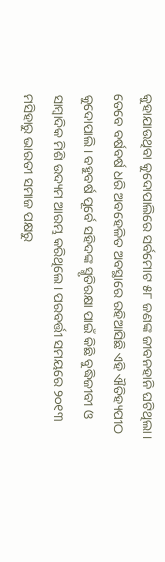କୁହାଯାଉଥିବା କୁଦୋପାଲିରେ ସର୍ବମୋଟ ୫୮ ଜଣଙ୍କ ଜୀବନହାନି ଘଟିଥିଲା। ତେବେ ବର୍ଷବର୍ଷ ଧରି ଅବହେଳିତ ଅବସ୍ଥାରେ ରହିଆସିଛି ଏହି ଐତିହ୍ୟପୀଠ କୁଦୋପାଲି। ବହୁବର୍ଷ ପୂର୍ବେ ସହିଦଙ୍କ ସ୍ମୃତିରକ୍ଷା ପାଇଁ କିଛି ବୁଦ୍ଧିଜୀବୀ ଓ ସାମ୍ବାଦିକ ମିଶି ଉଦ୍ୟମ ଆରମ୍ଭ କରିଥିଲେ। ପରବର୍ତ୍ତୀ ସମୟରେ ୨୦୧୩ ମସିହାରୁ ଭାରତୀ ସମାଜ ପକ୍ଷରୁ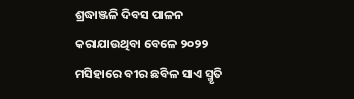ଶ୍ରଦ୍ଧାଞ୍ଜଳି ଦିବସ ପାଳନ କରାଯାଉଥିବା ବେଳେ ୨୦୨୨ ମସିହାରେ ବୀର ଛବିଳ ସାଏ ସ୍ମୃତି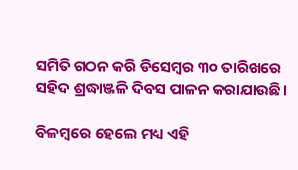ସମିତି ଗଠନ କରି ଡିସେମ୍ବର ୩୦ ତାରିଖରେ ସହିଦ ଶ୍ରଦ୍ଧାଞ୍ଜଳି ଦିବସ ପାଳନ କରାଯାଉଛି।

ବିଳମ୍ବରେ ହେଲେ ମଧ୍ୟ ଏହି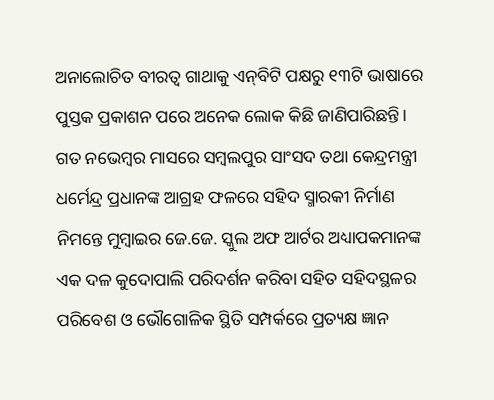ଅନାଲୋଚିତ ବୀରତ୍ବ ଗାଥାକୁ ଏନ୍‌ବିଟି ପକ୍ଷରୁ ୧୩ଟି ଭାଷାରେ ପୁସ୍ତକ ପ୍ରକାଶନ ପରେ ଅନେକ ଲୋକ କିଛି ଜାଣିପାରିଛନ୍ତି। ଗତ ନଭେମ୍ବର ମାସରେ ସମ୍ବଲପୁର ସାଂସଦ ତଥା କେନ୍ଦ୍ରମନ୍ତ୍ରୀ ଧର୍ମେନ୍ଦ୍ର ପ୍ରଧାନଙ୍କ ଆଗ୍ରହ ଫଳରେ ସହିଦ ସ୍ମାରକୀ ନିର୍ମାଣ ନିମନ୍ତେ ମୁମ୍ବାଇର ଜେ.ଜେ. ସ୍କୁଲ ଅଫ ଆର୍ଟର ଅଧ୍ୟାପକମାନଙ୍କ ଏକ ଦଳ କୁଦୋପାଲି ପରିଦର୍ଶନ କରିବା ସହିତ ସହିଦସ୍ଥଳର ପରିବେଶ ଓ ଭୌଗୋଳିକ ସ୍ଥିତି ସମ୍ପର୍କରେ ପ୍ରତ୍ୟକ୍ଷ ଜ୍ଞାନ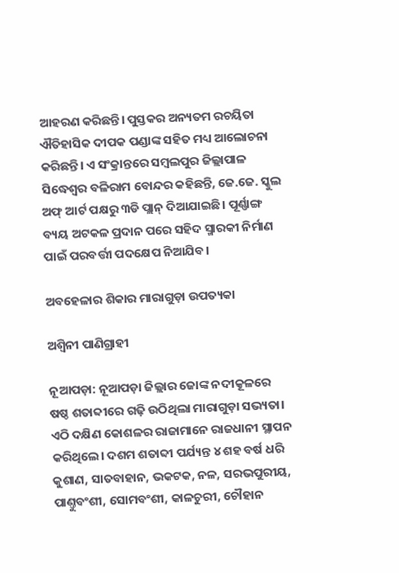ଆହରଣ କରିଛନ୍ତି। ପୁସ୍ତକର ଅନ୍ୟତମ ରଚୟିତା ଐତିହାସିକ ଦୀପକ ପଣ୍ଡାଙ୍କ ସହିତ ମଧ୍ୟ ଆଲୋଚନା କରିଛନ୍ତି। ଏ ସଂକ୍ରାନ୍ତରେ ସମ୍ବଲପୁର ଜିଲ୍ଲାପାଳ ସିଦ୍ଧେଶ୍ବର ବଳିରାମ ‌ବୋନ୍ଦର କହିଛନ୍ତି, ଜେ.ଜେ. ସ୍କୁଲ ଅଫ୍‌ ଆର୍ଟ ପକ୍ଷରୁ ୩ଡି ପ୍ଲାନ୍‌ ଦିଆଯାଇଛି। ପୂର୍ଣ୍ଣାଙ୍ଗ ବ୍ୟୟ ଅଟକଳ ପ୍ରଦାନ ପରେ ସହିଦ ସ୍ମାରକୀ ନିର୍ମାଣ ପାଇଁ ପରବର୍ତ୍ତୀ ପଦକ୍ଷେପ ନିଆଯିବ।

ଅବହେଳାର ଶିକାର ମାରାଗୁଡ଼ା ଉପତ୍ୟକା

ଅଶ୍ବିନୀ ପାଣିଗ୍ରାହୀ

ନୂଆପଡ଼ା: ନୂଆପଡ଼ା ଜିଲ୍ଲାର ଜୋଙ୍କ ନଦୀକୂଳରେ ଷଷ୍ଠ ଶତାବ୍ଦୀରେ ଗଢ଼ି ଉଠିଥିଲା ମାରାଗୁଡ଼ା ସଭ୍ୟତା। ଏଠି ଦକ୍ଷିଣ କୋଶଳର ରାଜାମାନେ ରାଜଧାନୀ ସ୍ଥାପନ କରିଥିଲେ। ଦଶମ ଶତାବ୍ଦୀ ପର୍ଯ୍ୟନ୍ତ ୪ ଶହ ବର୍ଷ ଧରି କୁଶାଣ, ସାତବାହାନ, ଭକଟକ, ନଳ, ସରଭପୁରୀୟ, ପାଣ୍ତୁବଂଶୀ, ସୋମବଂଶୀ, କାଳଚୁରୀ, ଚୌହାନ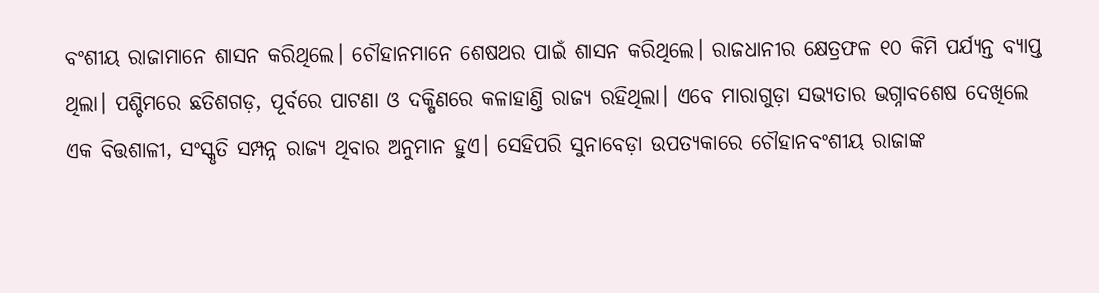ବଂଶୀୟ ରାଜାମାନେ ଶାସନ କରିଥିଲେ। ଚୌହାନମାନେ ଶେଷଥର ପାଇଁ ଶାସନ କରିଥିଲେ। ରାଜଧାନୀର କ୍ଷେତ୍ରଫଳ ୧୦ କିମି ପର୍ଯ୍ୟନ୍ତ ବ୍ୟାପ୍ତ ଥିଲା। ପଶ୍ଚିମରେ ଛତିଶଗଡ଼, ପୂର୍ବରେ ପାଟଣା ଓ ଦକ୍ଷିଣରେ କଳାହାଣ୍ତି ରାଜ୍ୟ ରହିଥିଲା। ଏବେ ମାରାଗୁଡ଼ା ସଭ୍ୟତାର ଭଗ୍ନାବଶେଷ ଦେଖିଲେ ଏକ ବିତ୍ତଶାଳୀ, ସଂସ୍କୃତି ସମ୍ପନ୍ନ ରାଜ୍ୟ ଥିବାର ଅନୁମାନ ହୁଏ। ସେହିପରି ସୁନାବେଡ଼ା ଉପତ୍ୟକାରେ ଚୌହାନବଂଶୀୟ ରାଜାଙ୍କ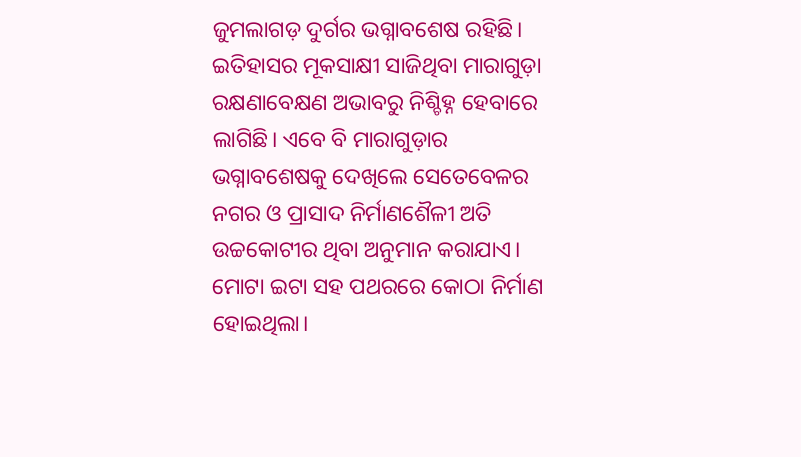ଜୁମଲାଗଡ଼ ଦୁର୍ଗର ଭଗ୍ନାବଶେଷ ରହିଛି। ଇତିହାସର ମୂକସାକ୍ଷୀ ସାଜିଥିବା ମାରାଗୁଡ଼ା ରକ୍ଷଣାବେକ୍ଷଣ ଅଭାବରୁ ନିଶ୍ଚିହ୍ନ ହେବାରେ ଲାଗିଛି। ଏବେ ବି ମାରାଗୁଡ଼ାର ଭଗ୍ନାବଶେଷକୁ ଦେଖିଲେ ସେତେବେଳର ନଗର ଓ ପ୍ରାସାଦ ନିର୍ମାଣଶୈଳୀ ଅତି ଉଚ୍ଚକୋଟୀର ଥିବା ଅନୁମାନ କରାଯାଏ। ମୋଟା ଇଟା ସହ ପଥରରେ କୋଠା ନିର୍ମାଣ ହୋଇଥିଲା।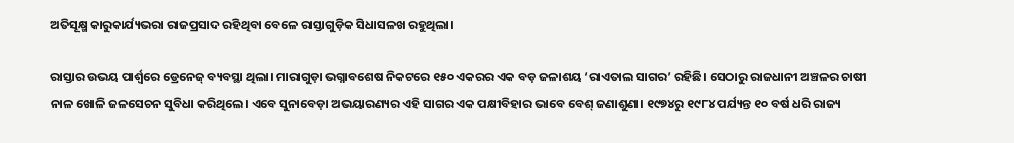ଅତିସୂକ୍ଷ୍ମ କାରୁକାର୍ଯ୍ୟଭରା ରାଜପ୍ରସାଦ ରହିଥିବା ବେଳେ ରାସ୍ତାଗୁଡ଼ିକ ସିଧାସଳଖ ରହୁଥିଲା।

ରାସ୍ତାର ଉଭୟ ପାର୍ଶ୍ବରେ ଡ୍ରେନେଜ୍‌ ବ୍ୟବସ୍ଥା ଥିଲା। ମାରାଗୁଡ଼ା ଭଗ୍ନାବଶେଷ ନିକଟରେ ୧୫୦ ଏକରର ଏକ ବଡ଼ ଜଳାଶୟ ‘ରାଏତାଲ ସାଗର’ ରହିଛି। ସେଠାରୁ ରାଜଧାନୀ ଅଞ୍ଚଳର ଚାଷୀ ନାଳ ଖୋଳି ଜଳସେଚନ ସୁବିଧା କରିଥିଲେ। ଏବେ ସୁନାବେଡ଼ା ଅଭୟାରଣ୍ୟର ଏହି ସାଗର ଏକ ପକ୍ଷୀବିହାର ଭାବେ ବେଶ୍‌ ଜଣାଶୁଣା। ୧୯୭୪ରୁ ୧୯୮୪ ପର୍ଯ୍ୟନ୍ତ ୧୦ ବର୍ଷ ଧରି ରାଜ୍ୟ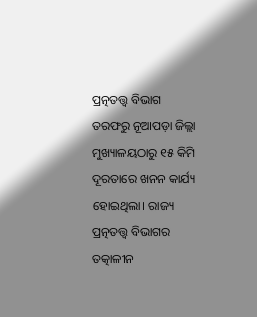ପ୍ରତ୍ନତତ୍ତ୍ବ ବିଭାଗ ତରଫରୁ ନୂଆପଡ଼ା ଜିଲ୍ଲା ମୁଖ୍ୟାଳୟଠାରୁ ୧୫ କିମି ଦୂରତାରେ ଖନନ କାର୍ଯ୍ୟ ହୋଇଥିଲା। ରାଜ୍ୟ ପ୍ରତ୍ନତତ୍ତ୍ବ ବିଭାଗର ତତ୍କାଳୀନ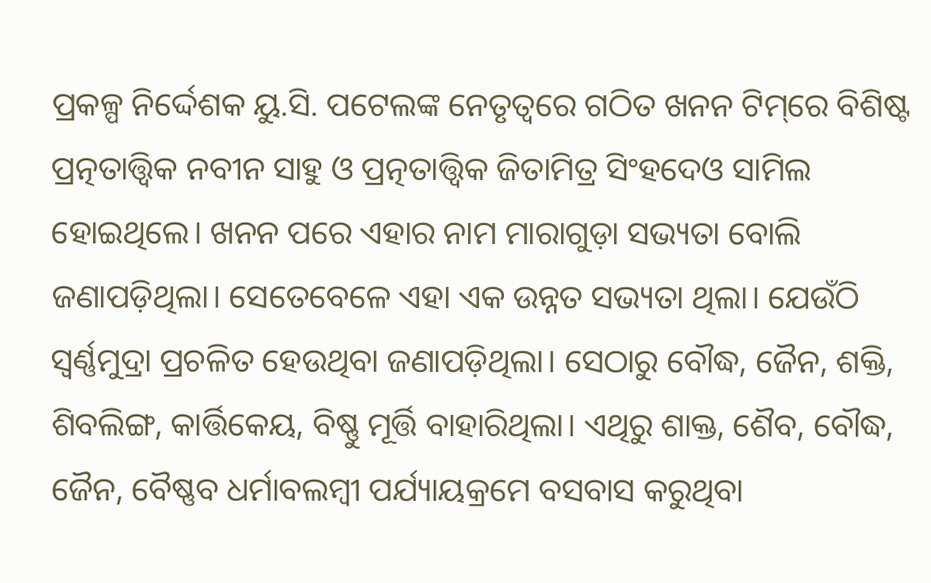ପ୍ରକଳ୍ପ ନିର୍ଦ୍ଦେଶକ ୟୁ.ସି. ପଟେଲଙ୍କ ନେତୃତ୍ବରେ ଗଠିତ ଖନନ ଟିମ୍‌ରେ ବିଶିଷ୍ଟ ପ୍ରତ୍ନତାତ୍ତ୍ବିକ ନବୀନ ସାହୁ ଓ ପ୍ରତ୍ନତାତ୍ତ୍ବିକ ଜିତାମିତ୍ର ସିଂହଦେଓ ସାମିଲ ହୋଇଥିଲେ। ଖନନ ପରେ ଏହାର ନାମ ମାରାଗୁଡ଼ା ସଭ୍ୟତା ବୋଲି ଜଣାପଡ଼ିଥିଲା। ସେତେବେଳେ ଏହା ଏକ ଉନ୍ନତ ସଭ୍ୟତା ଥିଲା। ଯେଉଁଠି ସ୍ବର୍ଣ୍ଣମୁଦ୍ରା ପ୍ରଚଳିତ ହେଉଥିବା ଜଣାପଡ଼ିଥିଲା। ସେଠାରୁ ବୌଦ୍ଧ, ଜୈନ, ଶକ୍ତି, ଶିବଲିଙ୍ଗ, କାର୍ତ୍ତିକେୟ, ବିଷ୍ଣୁ ମୂର୍ତ୍ତି ବାହାରିଥିଲା। ଏଥିରୁ ଶାକ୍ତ, ଶୈବ, ବୌଦ୍ଧ, ଜୈନ, ବୈଷ୍ଣବ ଧର୍ମାବଲମ୍ବୀ ପର୍ଯ୍ୟାୟକ୍ରମେ ବସବାସ କରୁଥିବା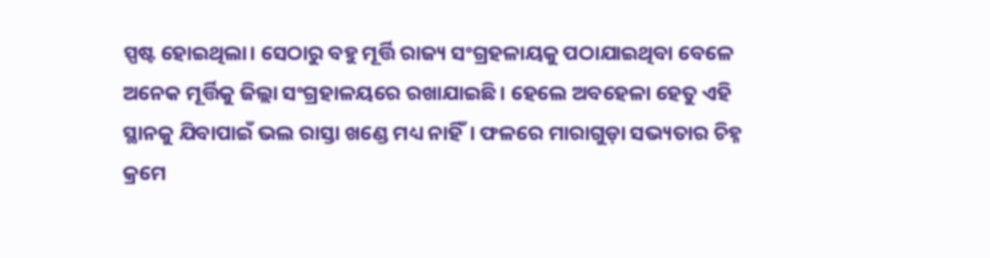ସ୍ପଷ୍ଟ ହୋଇଥିଲା। ସେଠାରୁ ବହୁ ମୂର୍ତ୍ତି ରାଜ୍ୟ ସଂଗ୍ରହଳାୟକୁ ପଠାଯାଇଥିବା ବେଳେ ଅନେକ ମୂର୍ତ୍ତିକୁ ଜିଲ୍ଲା ସଂଗ୍ରହାଳୟରେ ରଖାଯାଇଛି। ହେଲେ ଅବହେଳା ହେତୁ ଏହି ସ୍ଥାନକୁ ଯିବାପାଇଁ ଭଲ ରାସ୍ତା ଖଣ୍ଡେ ମଧ୍ୟ ନାହିଁ। ଫଳରେ ମାରାଗୁଡ଼ା ସଭ୍ୟତାର ଚିହ୍ନ କ୍ରମେ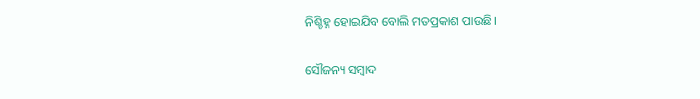ନିଶ୍ଚିହ୍ନ ହୋଇଯିବ ବୋଲି ମତପ୍ରକାଶ ପାଉଛି।

ସୌଜନ୍ୟ ସମ୍ବାଦ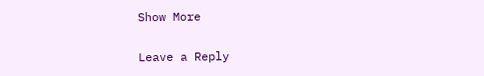Show More

Leave a Reply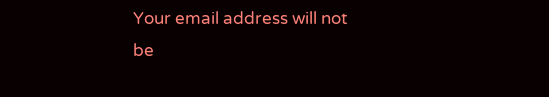Your email address will not be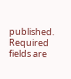published. Required fields are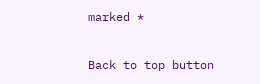marked *

Back to top button